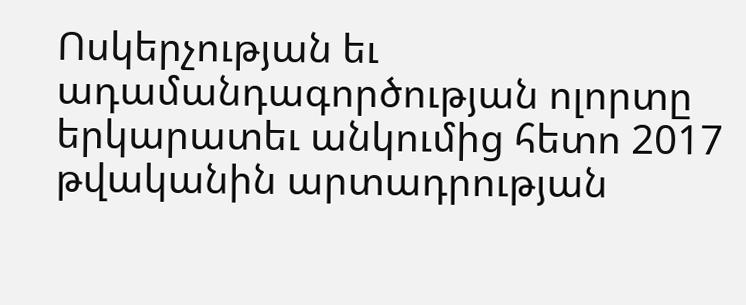Ոսկերչության եւ ադամանդագործության ոլորտը երկարատեւ անկումից հետո 2017 թվականին արտադրության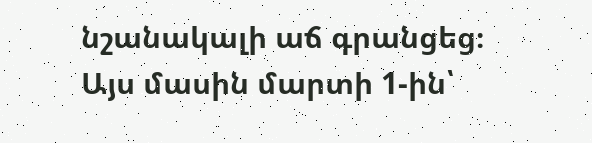նշանակալի աճ գրանցեց։ Այս մասին մարտի 1-ին՝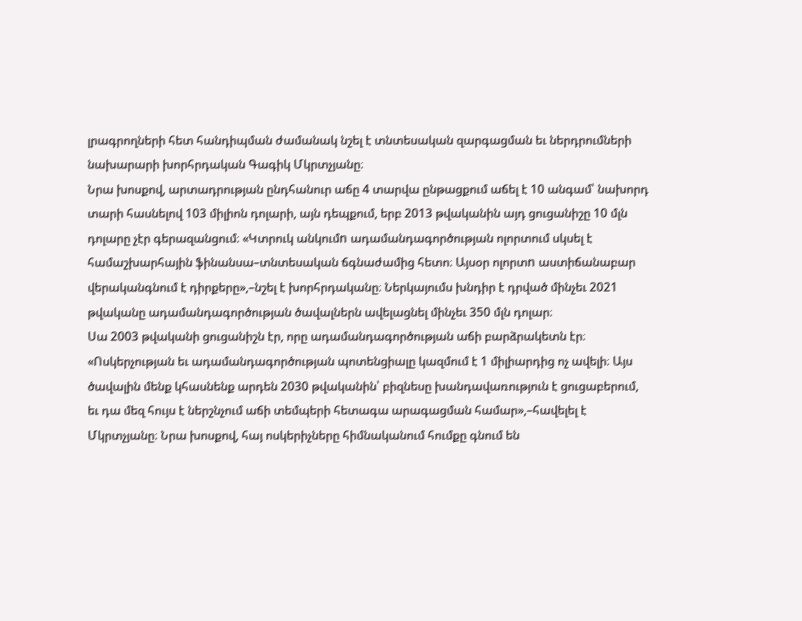լրագրողների հետ հանդիպման ժամանակ նշել է տնտեսական զարգացման եւ ներդրումների նախարարի խորհրդական Գագիկ Մկրտչյանը։
Նրա խոսքով, արտադրության ընդհանուր աճը 4 տարվա ընթացքում աճել է 10 անգամ՝ նախորդ տարի հասնելով 103 միլիոն դոլարի, այն դեպքում, երբ 2013 թվականին այդ ցուցանիշը 10 մլն դոլարը չէր գերազանցում։ «Կտրուկ անկումn ադամանդագործության ոլորտում սկսել է համաշխարհային ֆինանսա–տնտեսական ճգնաժամից հետո։ Այսօր ոլորտn աստիճանաբար վերականգնում է դիրքերը»,–նշել է խորհրդականը։ Ներկայումս խնդիր է դրված մինչեւ 2021 թվականը ադամանդագործության ծավալներն ավելացնել մինչեւ 350 մլն դոլար։
Սա 2003 թվականի ցուցանիշն էր, որը ադամանդագործության աճի բարձրակետն էր։ «Ոսկերչության եւ ադամանդագործության պոտենցիալը կազմում է 1 միլիարդից ոչ ավելի։ Այս ծավալին մենք կհասնենք արդեն 2030 թվականին՝ բիզնեսը խանդավառություն է ցուցաբերում, եւ դա մեզ հույս է ներշնչում աճի տեմպերի հետագա արագացման համար»,–հավելել է Մկրտչյանը։ Նրա խոսքով, հայ ոսկերիչները հիմնականում հումքը գնում են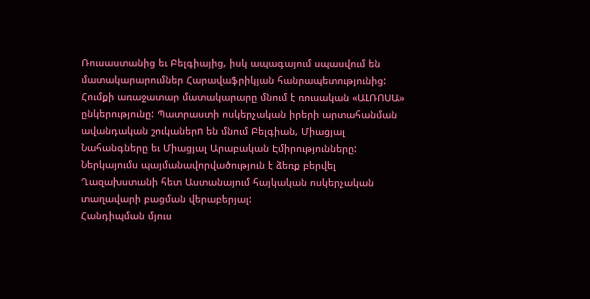Ռուսաստանից եւ Բելգիայից, իսկ ապագայում սպասվում են մատակարարումներ Հարավաֆրիկյան հանրապետությունից: Հումքի առաջատար մատակարարը մնում է ռուսական «ԱԼՌՈՍԱ» ընկերությունը: Պատրաստի ոսկերչական իրերի արտահանման ավանդական շուկաներn են մնում Բելգիան, Միացյալ Նահանգները եւ Միացյալ Արաբական Էմիրությունները: Ներկայումս պայմանավորվածություն է ձեռք բերվել Ղազախստանի հետ Աստանայում հայկական ոսկերչական տաղավարի բացման վերաբերյալ:
Հանդիպման մյուս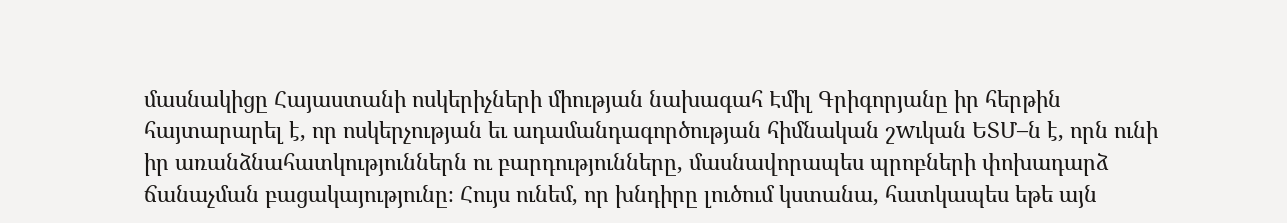մասնակիցը Հայաստանի ոսկերիչների միության նախագահ Էմիլ Գրիգորյանը իր հերթին հայտարարել է, որ ոսկերչության եւ ադամանդագործության հիմնական շwւկան ԵՏՄ–ն է, որն ունի իր առանձնահատկություններն ու բարդությունները, մասնավորապես պրոբների փոխադարձ ճանաչման բացակայությունը։ Հույս ունեմ, որ խնդիրը լուծում կստանա, հատկապես եթե այն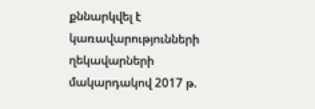քննարկվել է կառավարությունների ղեկավարների մակարդակով 2017 թ.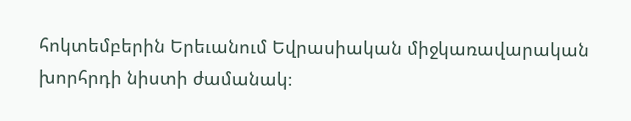հոկտեմբերին Երեւանում Եվրասիական միջկառավարական խորհրդի նիստի ժամանակ։